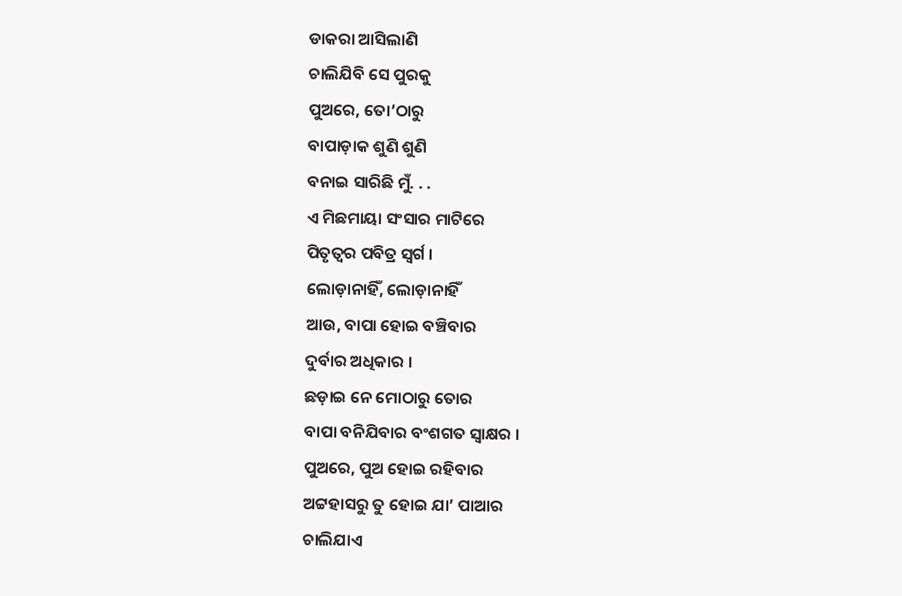ଡାକରା ଆସିଲାଣି
ଚାଲିଯିବି ସେ ପୁରକୁ
ପୁଅରେ, ତୋ’ଠାରୁ
ବାପାଡ଼ାକ ଶୁଣି ଶୁଣି
ବନାଇ ସାରିଛି ମୁଁ. . .
ଏ ମିଛମାୟା ସଂସାର ମାଟିରେ
ପିତୃତ୍ୱର ପବିତ୍ର ସ୍ୱର୍ଗ ।
ଲୋଡ଼ାନାହିଁ, ଲୋଡ଼ାନାହିଁ
ଆଉ, ବାପା ହୋଇ ବଞ୍ଚିବାର
ଦୁର୍ବାର ଅଧିକାର ।
ଛଡ଼ାଇ ନେ ମୋଠାରୁ ତୋର
ବାପା ବନିଯିବାର ବଂଶଗତ ସ୍ୱାକ୍ଷର ।
ପୁଅରେ, ପୁଅ ହୋଇ ରହିବାର
ଅଟ୍ଟହାସରୁ ତୁ ହୋଇ ଯା’ ପାଆର
ଚାଲିଯାଏ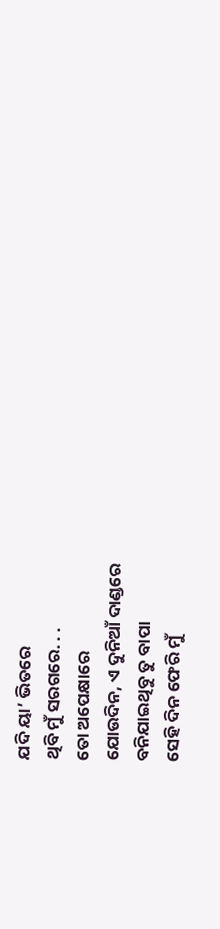ଯଦି ୟା’ ଭିତରେ
ଥିବି ମୁଁ ସରଗରେ. . .
ତୋ ଅପେକ୍ଷାରେ
ଯୋଉଦିନ, ଏ ଦୁନିଆଁ ଦାଣ୍ଡରେ
ବନିଯାଇଥିବୁ ତୁ ବାପା
ସେହି ଦିନ ଫେରି ମୁଁ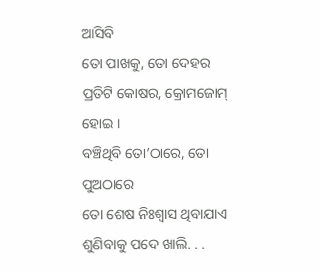ଆସିବି
ତୋ ପାଖକୁ, ତୋ ଦେହର
ପ୍ରତିଟି କୋଷର, କ୍ରୋମଜୋମ୍ ହୋଇ ।
ବଞ୍ଚିଥିବି ତୋ’ଠାରେ, ତୋ ପୁଅଠାରେ
ତୋ ଶେଷ ନିଃଶ୍ୱାସ ଥିବାଯାଏ
ଶୁଣିବାକୁ ପଦେ ଖାଲି. . .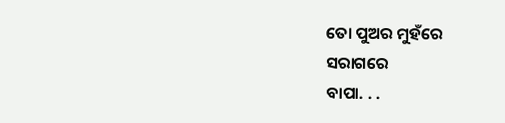ତୋ ପୁଅର ମୁହଁରେ
ସରାଗରେ
ବାପା. . .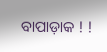ବାପାଡ଼ାକ ! !